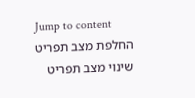Jump to content
החלפת מצב תפריט
שינוי מצב תפריט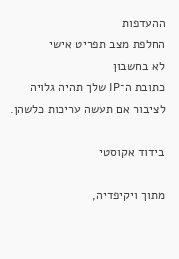ההעדפות
החלפת מצב תפריט אישי
לא בחשבון
כתובת ה־IP שלך תהיה גלויה לציבור אם תעשה עריכות כלשהן.

בידוד אקוסטי

מתוך ויקיפדיה,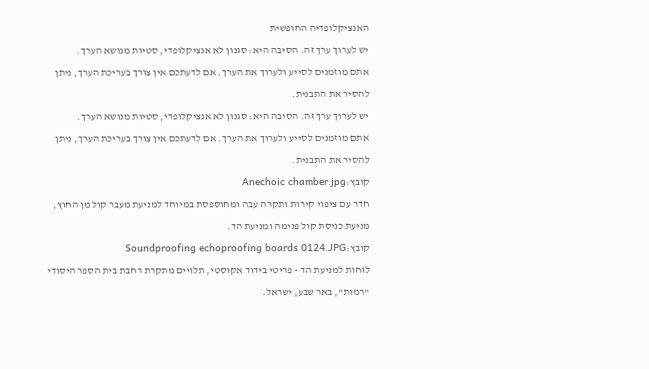האנציקלופדיה החופשית
יש לערוך ערך זה. הסיבה היא: סגנון לא אנציקלופדי, סטיות מנושא הערך.
אתם מוזמנים לסייע ולערוך את הערך. אם לדעתכם אין צורך בעריכת הערך, ניתן להסיר את התבנית.
יש לערוך ערך זה. הסיבה היא: סגנון לא אנציקלופדי, סטיות מנושא הערך.
אתם מוזמנים לסייע ולערוך את הערך. אם לדעתכם אין צורך בעריכת הערך, ניתן להסיר את התבנית.
קובץ:Anechoic chamber.jpg
חדר עם ציפוי קירות ותקרה עבה ומחוספסת במיוחד למניעת מעבר קול מן החוץ, מניעת כניסת קול פנימה ומניעת הד.
קובץ:Soundproofing echoproofing boards 0124.JPG
לוחות למניעת הד - פריטי בידוד אקוסטי, תלויים מתקרת רחבת בית הספר היסודי "רמות", באר שבע, ישראל.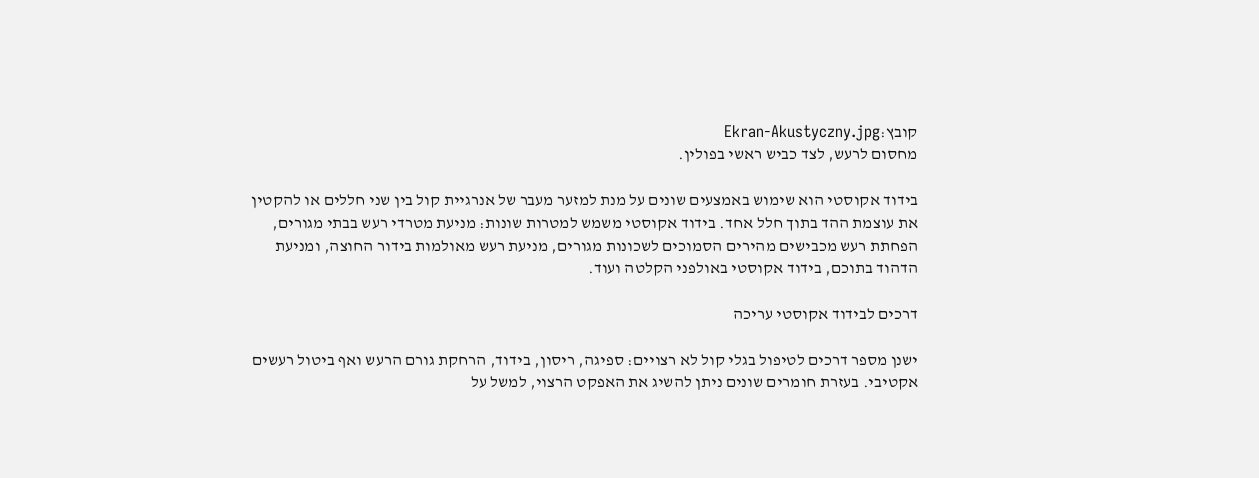קובץ:Ekran-Akustyczny.jpg
מחסום לרעש, לצד כביש ראשי בפולין.

בידוד אקוסטי הוא שימוש באמצעים שונים על מנת למזער מעבר של אנרגיית קול בין שני חללים או להקטין את עוצמת ההד בתוך חלל אחד. בידוד אקוסטי משמש למטרות שונות: מניעת מטרדי רעש בבתי מגורים, הפחתת רעש מכבישים מהירים הסמוכים לשכונות מגורים, מניעת רעש מאולמות בידור החוצה, ומניעת הדהוד בתוכם, בידוד אקוסטי באולפני הקלטה ועוד.

דרכים לבידוד אקוסטי עריכה

ישנן מספר דרכים לטיפול בגלי קול לא רצויים: ספיגה, ריסון, בידוד, הרחקת גורם הרעש ואף ביטול רעשים אקטיבי. בעזרת חומרים שונים ניתן להשיג את האפקט הרצוי, למשל על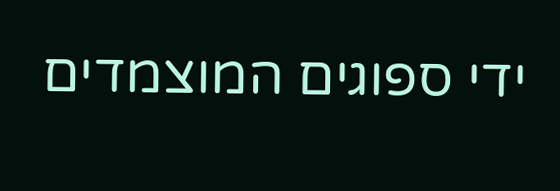ידי ספוגים המוצמדים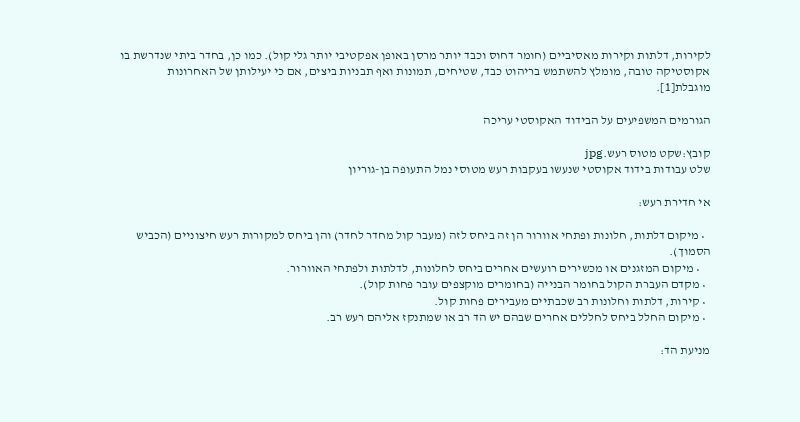לקירות, דלתות וקירות מאסיביים (חומר דחוס וכבד יותר מרסן באופן אפקטיבי יותר גלי קול). כמו כן, בחדר ביתי שנדרשת בו אקוסטיקה טובה, מומלץ להשתמש בריהוט כבד, שטיחים, תמונות ואף תבניות ביצים, אם כי יעילותן של האחרונות מוגבלת[1].

הגורמים המשפיעים על הבידוד האקוסטי עריכה

קובץ:שקט מטוס רעש.jpg
שלט עבודות בידוד אקוסטי שנעשו בעקבות רעש מטוסי נמל התעופה בן-גוריון

אי חדירת רעש:

  • מיקום דלתות, חלונות ופתחי אוורור הן זה ביחס לזה (מעבר קול מחדר לחדר) והן ביחס למקורות רעש חיצוניים (הכביש הסמוך).
    • מיקום המזגנים או מכשירים רועשים אחרים ביחס לחלונות, לדלתות ולפתחי האוורור.
  • מקדם העברת הקול בחומר הבנייה (בחומרים מוקצפים עובר פחות קול).
  • קירות, דלתות וחלונות רב שכבתיים מעבירים פחות קול.
  • מיקום החלל ביחס לחללים אחרים שבהם יש הד רב או שמתנקז אליהם רעש רב.

מניעת הד: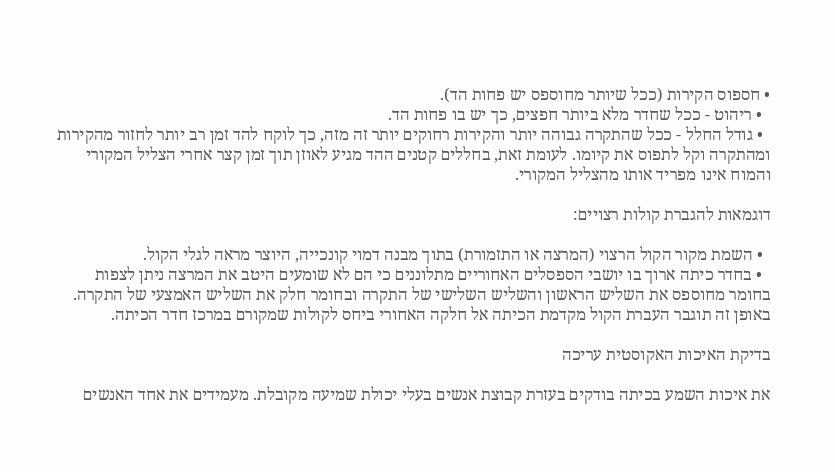• חספוס הקירות (ככל שיותר מחוספס יש פחות הד).
  • ריהוט - ככל שחדר מלא ביותר חפצים, כך יש בו פחות הד.
  • גודל החלל - ככל שהתקרה גבוהה יותר והקירות רחוקים יותר זה מזה, כך לוקח להד זמן רב יותר לחזור מהקירות ומהתקרה וקל לתפוס את קיומו. לעומת זאת, בחללים קטנים ההד מגיע לאוזן תוך זמן קצר אחרי הצליל המקורי והמוח אינו מפריד אותו מהצליל המקורי.

דוגמאות להגברת קולות רצויים:

  • השמת מקור הקול הרצוי (המרצה או התזמורת) בתוך מבנה דמוי קונכייה, היוצר מראה לגלי הקול.
  • בחדר כיתה ארוך בו יושבי הספסלים האחוריים מתלוננים כי הם לא שומעים היטב את המרצה ניתן לצפות בחומר מחוספס את השליש הראשון והשליש השלישי של התקרה ובחומר חלק את השליש האמצעי של התקרה. באופן זה תוגבר העברת הקול מקדמת הכיתה אל חלקה האחורי ביחס לקולות שמקורם במרכז חדר הכיתה.

בדיקת האיכות האקוסטית עריכה

את איכות השמע בכיתה בודקים בעזרת קבוצת אנשים בעלי יכולת שמיעה מקובלת. מעמידים את אחד האנשים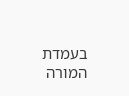בעמדת המורה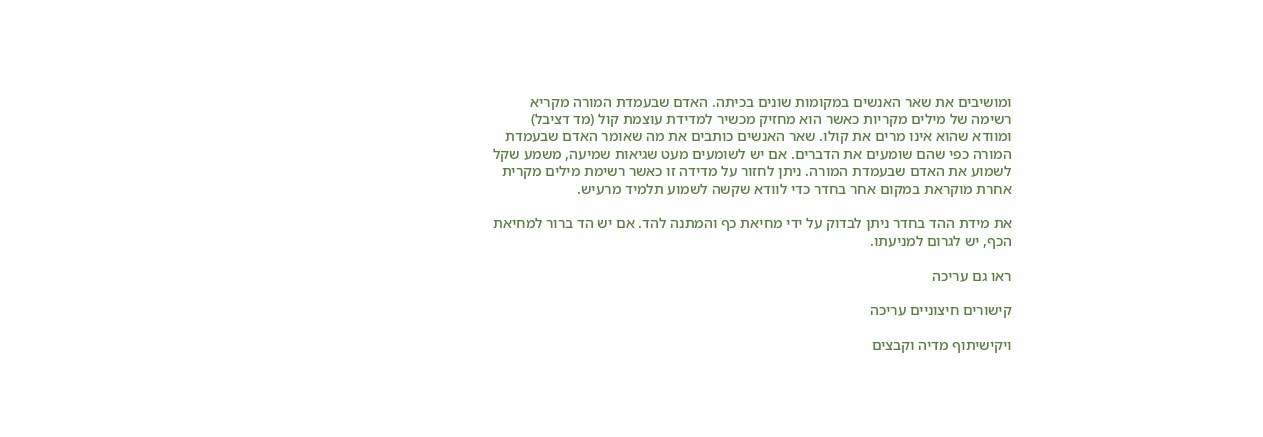ומושיבים את שאר האנשים במקומות שונים בכיתה. האדם שבעמדת המורה מקריא רשימה של מילים מקריות כאשר הוא מחזיק מכשיר למדידת עוצמת קול (מד דציבל) ומוודא שהוא אינו מרים את קולו. שאר האנשים כותבים את מה שאומר האדם שבעמדת המורה כפי שהם שומעים את הדברים. אם יש לשומעים מעט שגיאות שמיעה, משמע שקל לשמוע את האדם שבעמדת המורה. ניתן לחזור על מדידה זו כאשר רשימת מילים מקרית אחרת מוקראת במקום אחר בחדר כדי לוודא שקשה לשמוע תלמיד מרעיש.

את מידת ההד בחדר ניתן לבדוק על ידי מחיאת כף והמתנה להד. אם יש הד ברור למחיאת הכף, יש לגרום למניעתו.

ראו גם עריכה

קישורים חיצוניים עריכה

ויקישיתוף מדיה וקבצים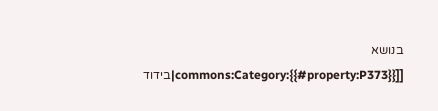בנושא [[commons:Category:{{#property:P373}}|בידוד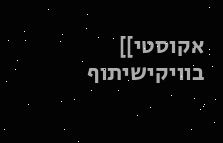אקוסטי]] בוויקישיתוף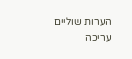הערות שוליים עריכה